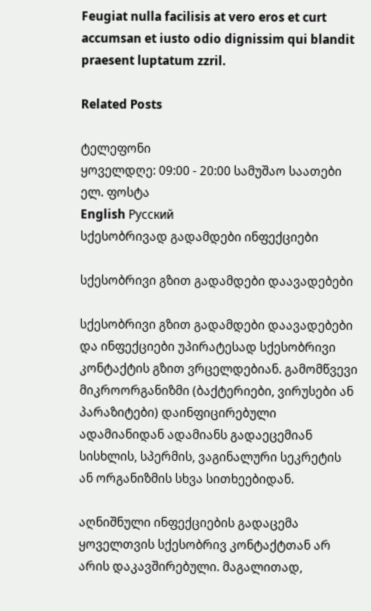Feugiat nulla facilisis at vero eros et curt accumsan et iusto odio dignissim qui blandit praesent luptatum zzril.

Related Posts

ტელეფონი
ყოველდღე: 09:00 - 20:00 სამუშაო საათები
ელ. ფოსტა
English Русский
სქესობრივად გადამდები ინფექციები

სქესობრივი გზით გადამდები დაავადებები

სქესობრივი გზით გადამდები დაავადებები და ინფექციები უპირატესად სქესობრივი კონტაქტის გზით ვრცელდებიან. გამომწვევი მიკროორგანიზმი (ბაქტერიები, ვირუსები ან პარაზიტები) დაინფიცირებული ადამიანიდან ადამიანს გადაეცემიან სისხლის, სპერმის, ვაგინალური სეკრეტის ან ორგანიზმის სხვა სითხეებიდან.

აღნიშნული ინფექციების გადაცემა ყოველთვის სქესობრივ კონტაქტთან არ არის დაკავშირებული. მაგალითად,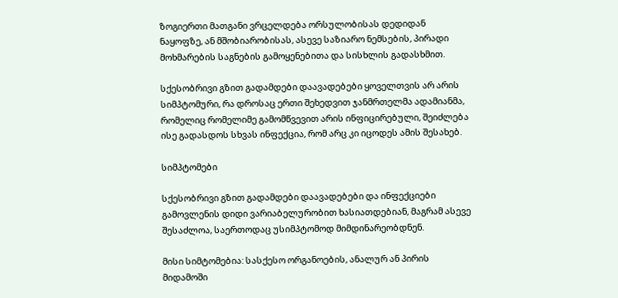ზოგიერთი მათგანი ვრცელდება ორსულობისას დედიდან ნაყოფზე, ან მშობიარობისას, ასევე საზიარო ნემსების, პირადი მოხმარების საგნების გამოყენებითა და სისხლის გადასხმით.

სქესობრივი გზით გადამდები დაავადებები ყოველთვის არ არის სიმპტომური, რა დროსაც ერთი შეხედვით ჯანმრთელმა ადამიანმა, რომელიც რომელიმე გამომწვევით არის ინფიცირებული, შეიძლება ისე გადასდოს სხვას ინფექცია, რომ არც კი იცოდეს ამის შესახებ.

სიმპტომები

სქესობრივი გზით გადამდები დაავადებები და ინფექციები გამოვლენის დიდი ვარიაბელურობით ხასიათდებიან, მაგრამ ასევე შესაძლოა, საერთოდაც უსიმპტომოდ მიმდინარეობდნენ.

მისი სიმტომებია: სასქესო ორგანოების, ანალურ ან პირის მიდამოში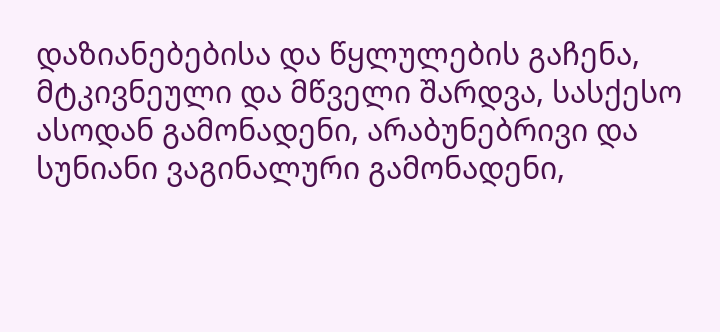დაზიანებებისა და წყლულების გაჩენა, მტკივნეული და მწველი შარდვა, სასქესო ასოდან გამონადენი, არაბუნებრივი და სუნიანი ვაგინალური გამონადენი,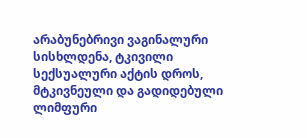არაბუნებრივი ვაგინალური სისხლდენა, ტკივილი სექსუალური აქტის დროს, მტკივნეული და გადიდებული ლიმფური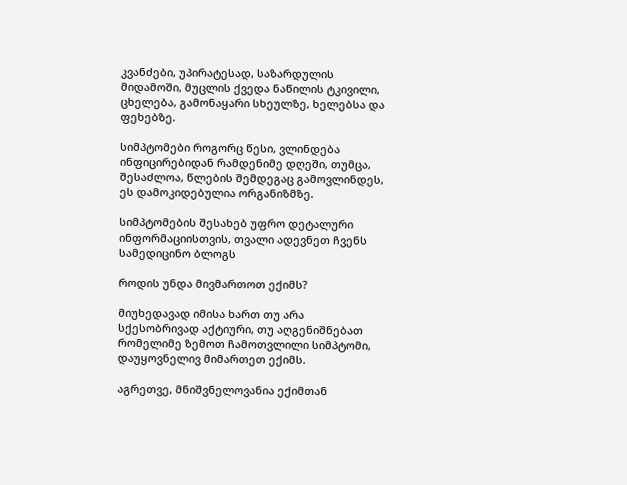კვანძები, უპირატესად, საზარდულის მიდამოში, მუცლის ქვედა ნაწილის ტკივილი, ცხელება, გამონაყარი სხეულზე, ხელებსა და ფეხებზე.

სიმპტომები როგორც წესი, ვლინდება ინფიცირებიდან რამდენიმე დღეში, თუმცა, შესაძლოა, წლების შემდეგაც გამოვლინდეს, ეს დამოკიდებულია ორგანიზმზე.

სიმპტომების შესახებ უფრო დეტალური ინფორმაციისთვის, თვალი ადევნეთ ჩვენს სამედიცინო ბლოგს

როდის უნდა მივმართოთ ექიმს?

მიუხედავად იმისა ხართ თუ არა  სქესობრივად აქტიური, თუ აღგენიშნებათ რომელიმე ზემოთ ჩამოთვლილი სიმპტომი, დაუყოვნელივ მიმართეთ ექიმს.

აგრეთვე, მნიშვნელოვანია ექიმთან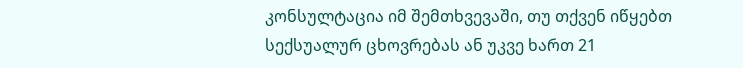კონსულტაცია იმ შემთხვევაში, თუ თქვენ იწყებთ სექსუალურ ცხოვრებას ან უკვე ხართ 21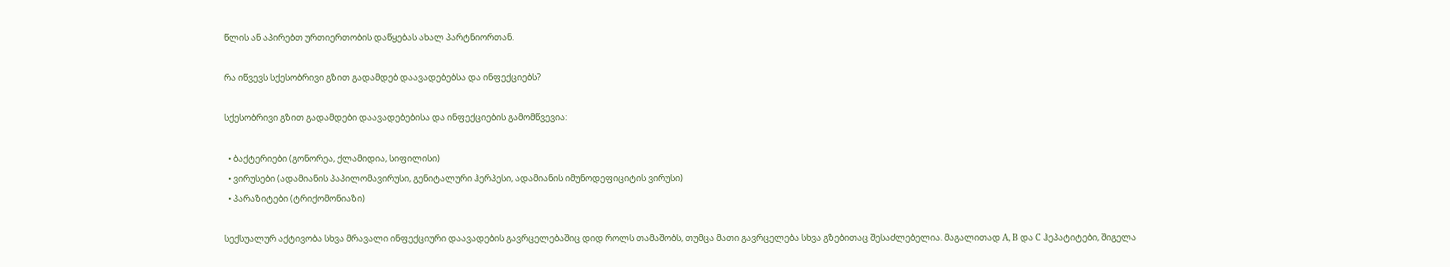წლის ან აპირებთ ურთიერთობის დაწყებას ახალ პარტნიორთან.

რა იწვევს სქესობრივი გზით გადამდებ დაავადებებსა და ინფექციებს?

სქესობრივი გზით გადამდები დაავადებებისა და ინფექციების გამომწვევია:

  • ბაქტერიები (გონორეა, ქლამიდია, სიფილისი)
  • ვირუსები (ადამიანის პაპილომავირუსი, გენიტალური ჰერპესი, ადამიანის იმუნოდეფიციტის ვირუსი)
  • პარაზიტები (ტრიქომონიაზი)

სექსუალურ აქტივობა სხვა მრავალი ინფექციური დაავადების გავრცელებაშიც დიდ როლს თამაშობს, თუმცა მათი გავრცელება სხვა გზებითაც შესაძლებელია. მაგალითად A, B და C ჰეპატიტები, შიგელა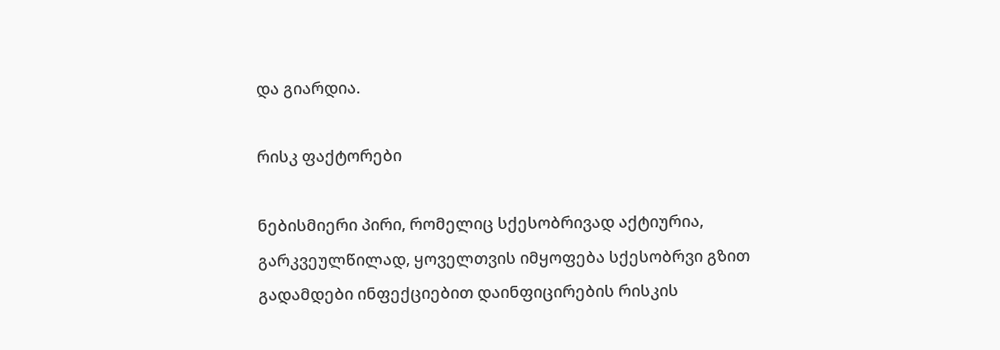და გიარდია.

რისკ ფაქტორები

ნებისმიერი პირი, რომელიც სქესობრივად აქტიურია, გარკვეულწილად, ყოველთვის იმყოფება სქესობრვი გზით გადამდები ინფექციებით დაინფიცირების რისკის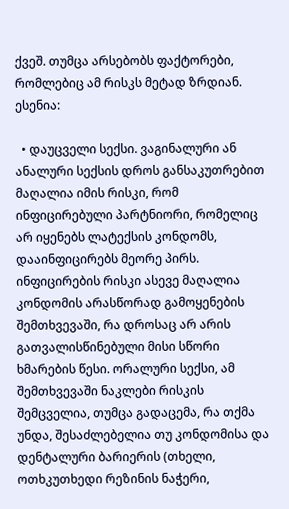ქვეშ. თუმცა არსებობს ფაქტორები, რომლებიც ამ რისკს მეტად ზრდიან. ესენია:

  • დაუცველი სექსი. ვაგინალური ან ანალური სექსის დროს განსაკუთრებით მაღალია იმის რისკი, რომ ინფიცირებული პარტნიორი, რომელიც არ იყენებს ლატექსის კონდომს, დააინფიცირებს მეორე პირს. ინფიცირების რისკი ასევე მაღალია კონდომის არასწორად გამოყენების შემთხვევაში, რა დროსაც არ არის გათვალისწინებული მისი სწორი ხმარების წესი. ორალური სექსი, ამ შემთხვევაში ნაკლები რისკის შემცველია, თუმცა გადაცემა, რა თქმა უნდა, შესაძლებელია თუ კონდომისა და დენტალური ბარიერის (თხელი, ოთხკუთხედი რეზინის ნაჭერი,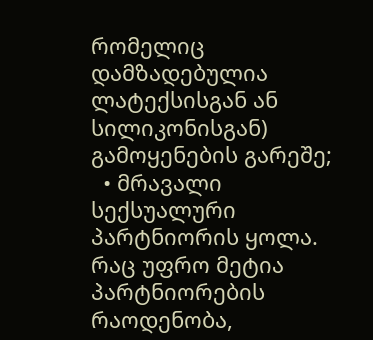რომელიც დამზადებულია ლატექსისგან ან სილიკონისგან) გამოყენების გარეშე;
  • მრავალი სექსუალური პარტნიორის ყოლა. რაც უფრო მეტია პარტნიორების რაოდენობა,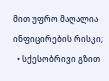მით უფრო მაღალია ინფიცირების რისკი;
  • სქესობრივი გზით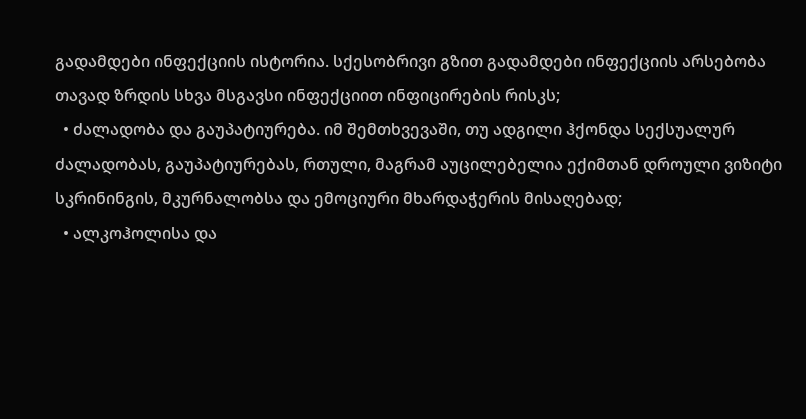გადამდები ინფექციის ისტორია. სქესობრივი გზით გადამდები ინფექციის არსებობა თავად ზრდის სხვა მსგავსი ინფექციით ინფიცირების რისკს;
  • ძალადობა და გაუპატიურება. იმ შემთხვევაში, თუ ადგილი ჰქონდა სექსუალურ ძალადობას, გაუპატიურებას, რთული, მაგრამ აუცილებელია ექიმთან დროული ვიზიტი სკრინინგის, მკურნალობსა და ემოციური მხარდაჭერის მისაღებად;
  • ალკოჰოლისა და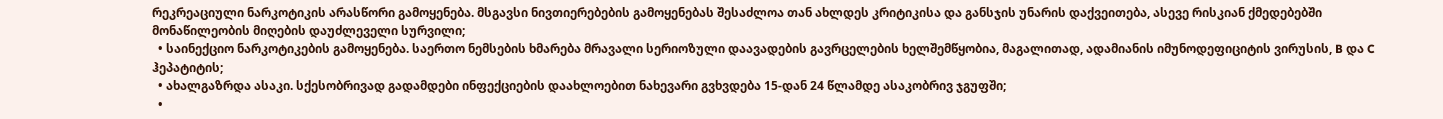რეკრეაციული ნარკოტიკის არასწორი გამოყენება. მსგავსი ნივთიერებების გამოყენებას შესაძლოა თან ახლდეს კრიტიკისა და განსჯის უნარის დაქვეითება, ასევე რისკიან ქმედებებში მონაწილეობის მიღების დაუძლეველი სურვილი;
  • საინექციო ნარკოტიკების გამოყენება. საერთო ნემსების ხმარება მრავალი სერიოზული დაავადების გავრცელების ხელშემწყობია, მაგალითად, ადამიანის იმუნოდეფიციტის ვირუსის, B და C ჰეპატიტის;
  • ახალგაზრდა ასაკი. სქესობრივად გადამდები ინფექციების დაახლოებით ნახევარი გვხვდება 15-დან 24 წლამდე ასაკობრივ ჯგუფში;
  •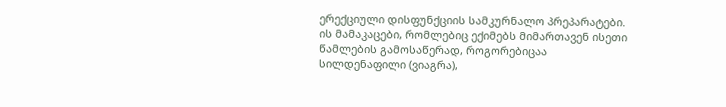ერექციული დისფუნქციის სამკურნალო პრეპარატები. ის მამაკაცები, რომლებიც ექიმებს მიმართავენ ისეთი წამლების გამოსაწერად, როგორებიცაა სილდენაფილი (ვიაგრა),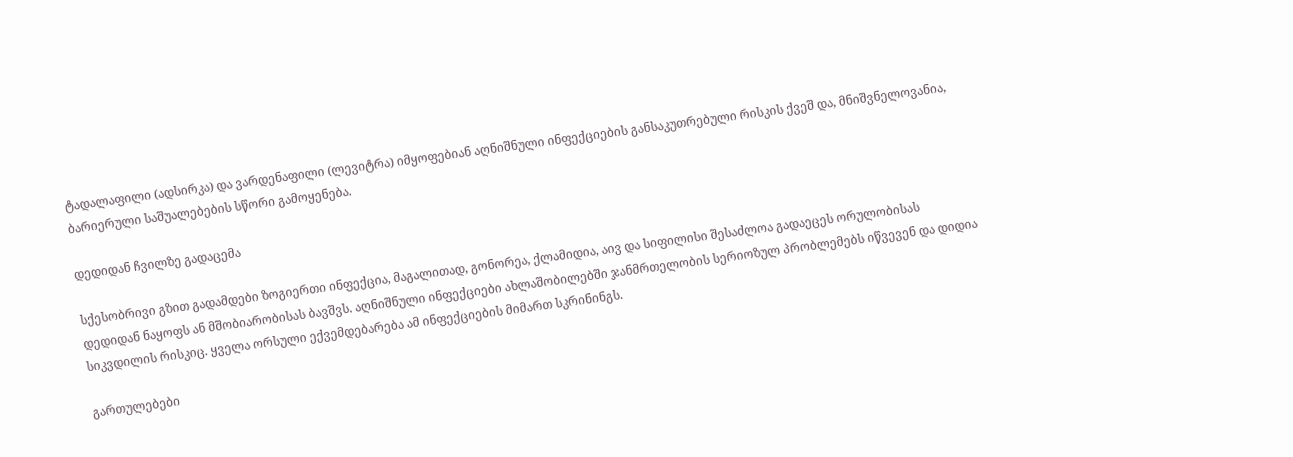ტადალაფილი (ადსირკა) და ვარდენაფილი (ლევიტრა) იმყოფებიან აღნიშნული ინფექციების განსაკუთრებული რისკის ქვეშ და, მნიშვნელოვანია, ბარიერული საშუალებების სწორი გამოყენება.

დედიდან ჩვილზე გადაცემა

სქესობრივი გზით გადამდები ზოგიერთი ინფექცია, მაგალითად, გონორეა, ქლამიდია, აივ და სიფილისი შესაძლოა გადაეცეს ორულობისას დედიდან ნაყოფს ან მშობიარობისას ბავშვს. აღნიშნული ინფექციები ახლაშობილებში ჯანმრთელობის სერიოზულ პრობლემებს იწვევენ და დიდია სიკვდილის რისკიც. ყველა ორსული ექვემდებარება ამ ინფექციების მიმართ სკრინინგს.

გართულებები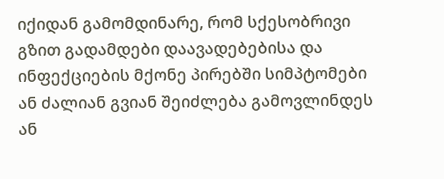იქიდან გამომდინარე, რომ სქესობრივი გზით გადამდები დაავადებებისა და ინფექციების მქონე პირებში სიმპტომები ან ძალიან გვიან შეიძლება გამოვლინდეს ან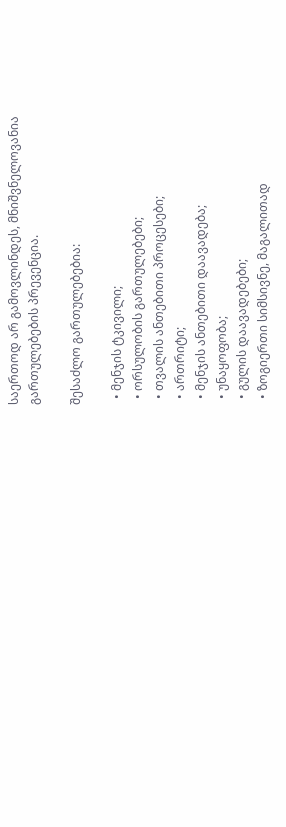საერთოდ არ გამოვლინდეს, მნიშვნელოვანია გართულებების პრევენცია.

შესაძლო გართულებებია:

  • მენჯის ტკივილი;
  • ორსულობის გართულებები;
  • თვალის ანთებითი პროცესები;
  • ართრიტი;
  • მენჯის ანთებითი დაავადება;
  • უნაყოფობა;
  • გულის დაავადებები;
  • ზოგიერთი სიმსივნე, მაგალითად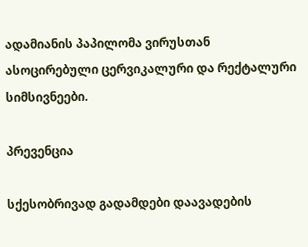ადამიანის პაპილომა ვირუსთან ასოცირებული ცერვიკალური და რექტალური სიმსივნეები.

პრევენცია

სქესობრივად გადამდები დაავადების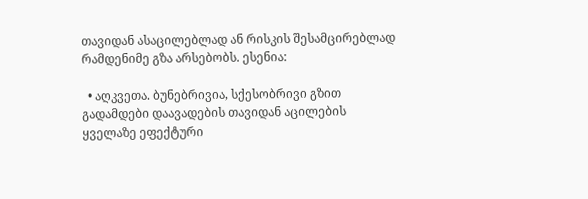თავიდან ასაცილებლად ან რისკის შესამცირებლად რამდენიმე გზა არსებობს. ესენია:

  • აღკვეთა. ბუნებრივია, სქესობრივი გზით გადამდები დაავადების თავიდან აცილების ყველაზე ეფექტური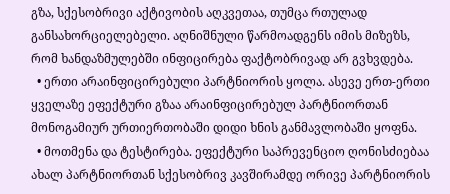გზა, სქესობრივი აქტივობის აღკვეთაა, თუმცა რთულად განსახორციელებელი. აღნიშნული წარმოადგენს იმის მიზეზს, რომ ხანდაზმულებში ინფიცირება ფაქტობრივად არ გვხვდება.
  • ერთი არაინფიცირებული პარტნიორის ყოლა. ასევე ერთ-ერთი ყველაზე ეფექტური გზაა არაინფიცირებულ პარტნიორთან მონოგამიურ ურთიერთობაში დიდი ხნის განმავლობაში ყოფნა.
  • მოთმენა და ტესტირება. ეფექტური საპრევენციო ღონისძიებაა ახალ პარტნიორთან სქესობრივ კავშირამდე ორივე პარტნიორის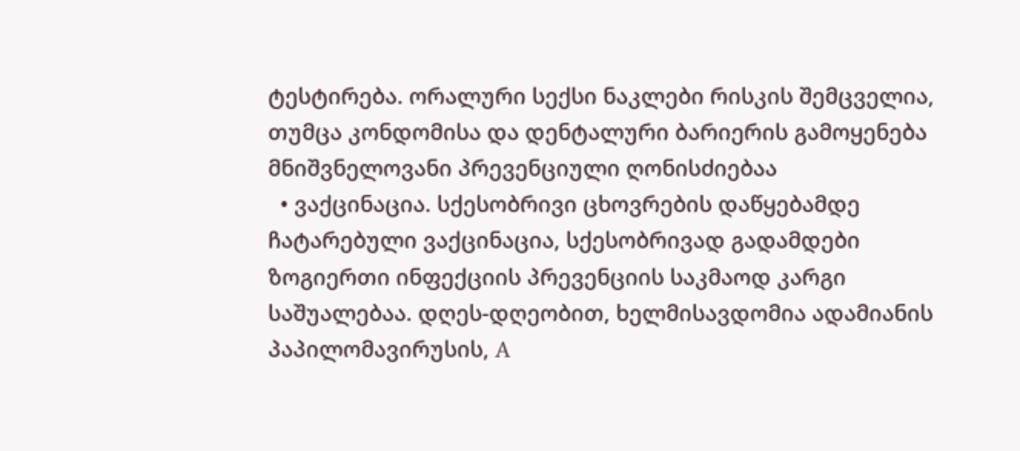ტესტირება. ორალური სექსი ნაკლები რისკის შემცველია, თუმცა კონდომისა და დენტალური ბარიერის გამოყენება მნიშვნელოვანი პრევენციული ღონისძიებაა
  • ვაქცინაცია. სქესობრივი ცხოვრების დაწყებამდე ჩატარებული ვაქცინაცია, სქესობრივად გადამდები ზოგიერთი ინფექციის პრევენციის საკმაოდ კარგი საშუალებაა. დღეს-დღეობით, ხელმისავდომია ადამიანის პაპილომავირუსის, A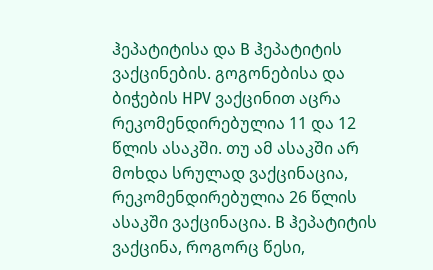ჰეპატიტისა და B ჰეპატიტის ვაქცინების. გოგონებისა და ბიჭების HPV ვაქცინით აცრა რეკომენდირებულია 11 და 12 წლის ასაკში. თუ ამ ასაკში არ მოხდა სრულად ვაქცინაცია, რეკომენდირებულია 26 წლის ასაკში ვაქცინაცია. B ჰეპატიტის ვაქცინა, როგორც წესი,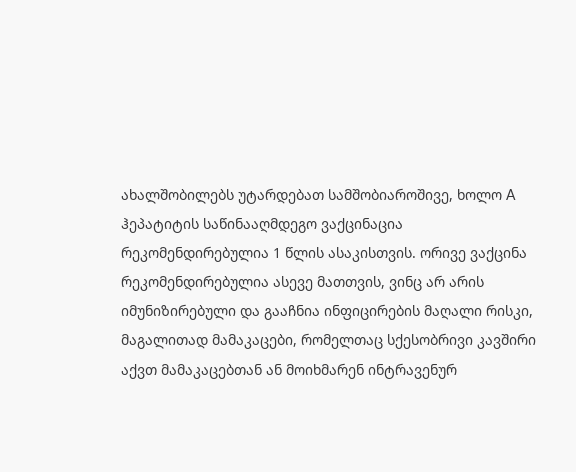ახალშობილებს უტარდებათ სამშობიაროშივე, ხოლო A ჰეპატიტის საწინააღმდეგო ვაქცინაცია რეკომენდირებულია 1 წლის ასაკისთვის. ორივე ვაქცინა რეკომენდირებულია ასევე მათთვის, ვინც არ არის იმუნიზირებული და გააჩნია ინფიცირების მაღალი რისკი, მაგალითად მამაკაცები, რომელთაც სქესობრივი კავშირი აქვთ მამაკაცებთან ან მოიხმარენ ინტრავენურ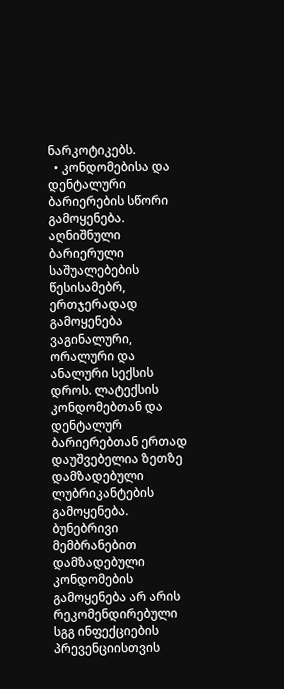ნარკოტიკებს.
  • კონდომებისა და დენტალური ბარიერების სწორი გამოყენება. აღნიშნული ბარიერული საშუალებების წესისამებრ, ერთჯერადად გამოყენება ვაგინალური, ორალური და ანალური სექსის დროს. ლატექსის კონდომებთან და დენტალურ ბარიერებთან ერთად დაუშვებელია ზეთზე დამზადებული ლუბრიკანტების გამოყენება. ბუნებრივი მემბრანებით დამზადებული კონდომების გამოყენება არ არის რეკომენდირებული სგგ ინფექციების პრევენციისთვის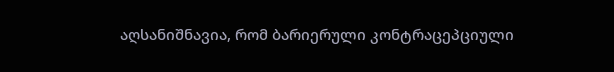აღსანიშნავია, რომ ბარიერული კონტრაცეპციული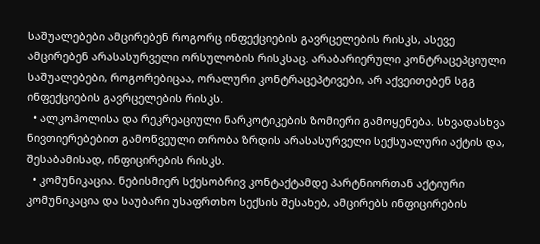საშუალებები ამცირებენ როგორც ინფექციების გავრცელების რისკს, ასევე ამცირებენ არასასურველი ორსულობის რისკსაც. არაბარიერული კონტრაცეპციული საშუალებები, როგორებიცაა, ორალური კონტრაცეპტივები, არ აქვეითებენ სგგ ინფექციების გავრცელების რისკს.
  • ალკოჰოლისა და რეკრეაციული ნარკოტიკების ზომიერი გამოყენება. სხვადასხვა ნივთიერებებით გამოწვეული თრობა ზრდის არასასურველი სექსუალური აქტის და, შესაბამისად, ინფიცირების რისკს.
  • კომუნიკაცია. ნებისმიერ სქესობრივ კონტაქტამდე პარტნიორთან აქტიური კომუნიკაცია და საუბარი უსაფრთხო სექსის შესახებ, ამცირებს ინფიცირების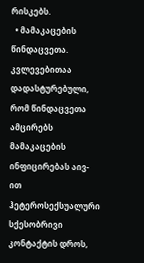რისკებს.
  • მამაკაცების წინდაცვეთა. კვლევებითაა დადასტურებული, რომ წინდაცვეთა ამცირებს მამაკაცების ინფიცირებას აივ-ით ჰეტეროსექსუალური სქესობრივი კონტაქტის დროს,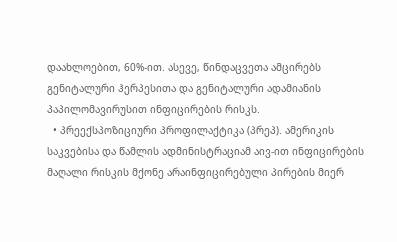დაახლოებით, 60%-ით. ასევე, წინდაცვეთა ამცირებს გენიტალური ჰერპესითა და გენიტალური ადამიანის პაპილომავირუსით ინფიცირების რისკს.
  • პრეექსპოზიციური პროფილაქტიკა (პრეპ). ამერიკის საკვებისა და წამლის ადმინისტრაციამ აივ-ით ინფიცირების მაღალი რისკის მქონე არაინფიცირებული პირების მიერ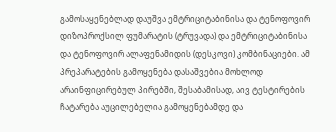გამოსაყენებლად დაუშვა ემტრიციტაბინისა და ტენოფოვირ დიზოპროქსილ ფუმარატის (ტრუვადა) და ემტრიციტაბინისა და ტენოფოვირ ალაფენამიდის (დესკოვი) კომბინაციები. ამ პრეპარატების გამოყენება დასაშვებია მოხლოდ არაინფიცირებულ პირებში, შესაბამისად, აივ ტესტირების ჩატარება აუცილებელია გამოყენებამდე და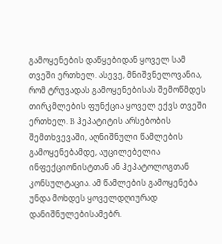გამოყენების დაწყებიდან ყოველ სამ თვეში ერთხელ. ასევე, მნიშვნელოვანია, რომ ტრუვადას გამოყენებისას შემოწმდეს თირკმლების ფუნქცია ყოველ ექვს თვეში ერთხელ. B ჰეპატიტის არსებობის შემთხვევაში, აღნიშნული წამლების გამოყენებამდე, აუცილებელია ინფექციონისტთან ან ჰეპატოლოგთან კონსულტაცია. ამ წამლების გამოყენება უნდა მოხდეს ყოველდღიურად დანიშნულებისამებრ.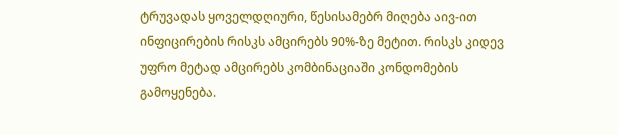ტრუვადას ყოველდღიური, წესისამებრ მიღება აივ-ით ინფიცირების რისკს ამცირებს 90%-ზე მეტით. რისკს კიდევ უფრო მეტად ამცირებს კომბინაციაში კონდომების გამოყენება.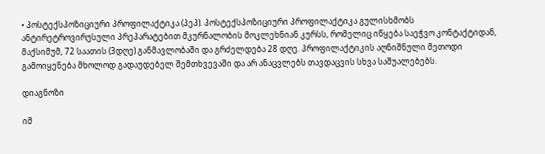• პოსტექსპოზიციური პროფილაქტიკა (პეპ). პოსტექსპოზიციური პროფილაქტიკა გულისხმობს ანტირეტროვირუსული პრეპარატებით მკურნალობის მოკლეხნიან კურსს, რომელიც იწყება საეჭვო კონტაქტიდან, მაქსიმუმ, 72 საათის (3დღე) განმავლობაში და გრძელდება 28 დღე. პროფილაქტიკის აღნიშნული მეთოდი გამოიყენება მხოლოდ გადაუდებელ შემთხვევაში და არ ანაცვლებს თავდაცვის სხვა საშუალებებს.

დიაგნოზი

იმ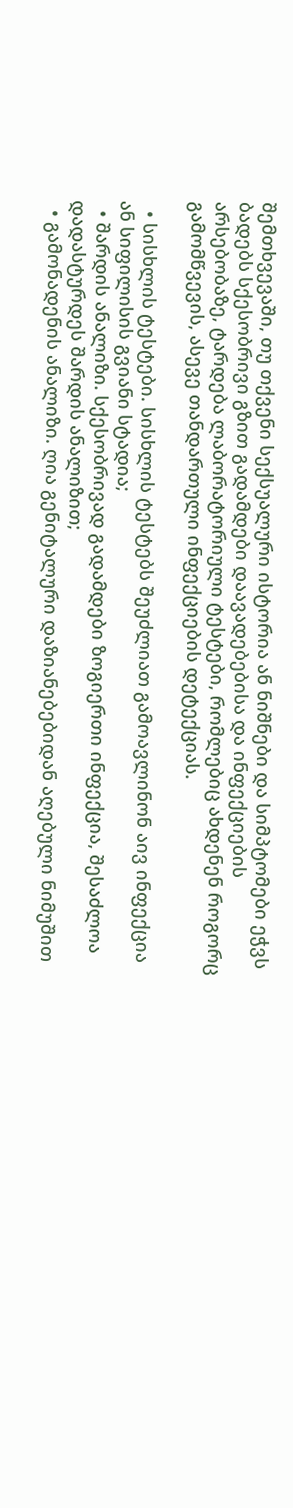შემთხვევაში, თუ თქვენი სექსუალური ისტორია ან ნიშნები და სიმპტომები ეჭვს ბადებს სქესობრივი გზით გადამდები დაავადებებისა და ინფექციების არსებობაზე, ტარდება ლაბორატორიული ტესტები, რომლებიც ახდენენ როგორც გამომწვევის, ასევე თანდართული ინფექციების დეტექციას.

  • სისხლის ტესტები. სისხლის ტესტებს შეუძლიათ გამოავლინონ აივ ინფექცია ან სიფილისის გვიანი სტადია;
  • შარდის ანალიზი. სქესობრივად გადამდები ზოგიერთი ინფექცია, შესაძლოა დადასტურდეს შარდის ანალიზით;
  • გამონადენის ანალიზი. ღია გენიტალური დაზიანებებიდან აღებული ნიმუშით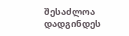შესაძლოა დადგინდეს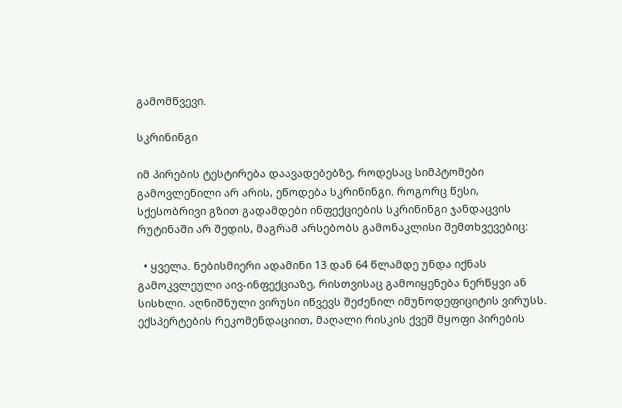გამომწვევი.

სკრინინგი

იმ პირების ტესტირება დაავადებებზე, როდესაც სიმპტომები გამოვლენილი არ არის, ეწოდება სკრინინგი. როგორც წესი, სქესობრივი გზით გადამდები ინფექციების სკრინინგი ჯანდაცვის რუტინაში არ შედის, მაგრამ არსებობს გამონაკლისი შემთხვევებიც:

  • ყველა. ნებისმიერი ადამინი 13 დან 64 წლამდე უნდა იქნას გამოკვლეული აივ-ინფექციაზე, რისთვისაც გამოიყენება ნერწყვი ან სისხლი. აღნიშნული ვირუსი იწვევს შეძენილ იმუნოდეფიციტის ვირუსს. ექსპერტების რეკომენდაციით, მაღალი რისკის ქვეშ მყოფი პირების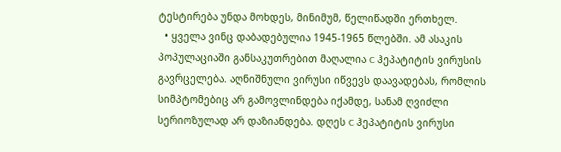ტესტირება უნდა მოხდეს, მინიმუმ, წელიწადში ერთხელ.
  • ყველა ვინც დაბადებულია 1945-1965 წლებში. ამ ასაკის პოპულაციაში განსაკუთრებით მაღალია C ჰეპატიტის ვირუსის გავრცელება. აღნიშნული ვირუსი იწვევს დაავადებას, რომლის სიმპტომებიც არ გამოვლინდება იქამდე, სანამ ღვიძლი სერიოზულად არ დაზიანდება. დღეს C ჰეპატიტის ვირუსი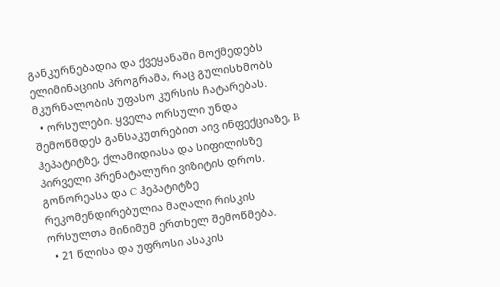განკურნებადია და ქვეყანაში მოქმედებს ელიმინაციის პროგრამა, რაც გულისხმობს მკურნალობის უფასო კურსის ჩატარებას.
  • ორსულები. ყველა ორსული უნდა შემოწმდეს განსაკუთრებით აივ ინფექციაზე, B ჰეპატიტზე, ქლამიდიასა და სიფილისზე პირველი პრენატალური ვიზიტის დროს. გონორეასა და C ჰეპატიტზე რეკომენდირებულია მაღალი რისკის ორსულთა მინიმუმ ერთხელ შემოწმება.
  • 21 წლისა და უფროსი ასაკის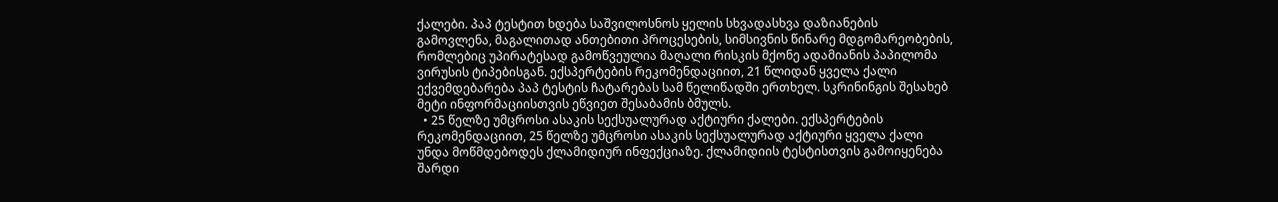ქალები. პაპ ტესტით ხდება საშვილოსნოს ყელის სხვადასხვა დაზიანების გამოვლენა, მაგალითად ანთებითი პროცესების, სიმსივნის წინარე მდგომარეობების, რომლებიც უპირატესად გამოწვეულია მაღალი რისკის მქონე ადამიანის პაპილომა ვირუსის ტიპებისგან. ექსპერტების რეკომენდაციით, 21 წლიდან ყველა ქალი ექვემდებარება პაპ ტესტის ჩატარებას სამ წელიწადში ერთხელ. სკრინინგის შესახებ მეტი ინფორმაციისთვის ეწვიეთ შესაბამის ბმულს.
  • 25 წელზე უმცროსი ასაკის სექსუალურად აქტიური ქალები. ექსპერტების რეკომენდაციით, 25 წელზე უმცროსი ასაკის სექსუალურად აქტიური ყველა ქალი უნდა მოწმდებოდეს ქლამიდიურ ინფექციაზე. ქლამიდიის ტესტისთვის გამოიყენება შარდი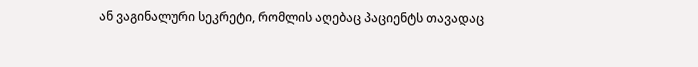ან ვაგინალური სეკრეტი, რომლის აღებაც პაციენტს თავადაც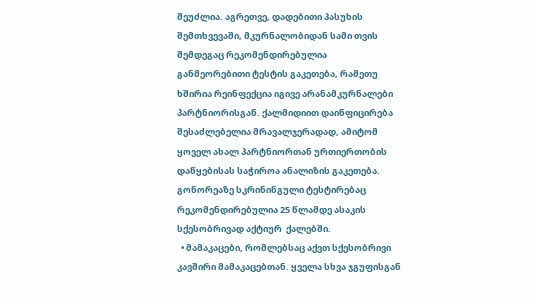შეუძლია. აგრეთვე, დადებითი პასუხის შემთხვევაში, მკურნალობიდან სამი თვის შემდეგაც რეკომენდირებულია განმეორებითი ტესტის გაკეთება, რამეთუ ხშირია რეინფექცია იგივე არანამკურნალები პარტნიორისგან. ქალმიდიით დაინფიცირება შესაძლებელია მრავალჯერადად, ამიტომ ყოველ ახალ პარტნიორთან ურთიერთობის დაწყებისას საჭიროა ანალიზის გაკეთება. გონორეაზე სკრინინგული ტესტირებაც რეკომენდირებულია 25 წლამდე ასაკის სქესობრივად აქტიურ  ქალებში.
  • მამაკაცები, რომლებსაც აქვთ სქესობრივი კავშირი მამაკაცებთან. ყველა სხვა ჯგუფისგან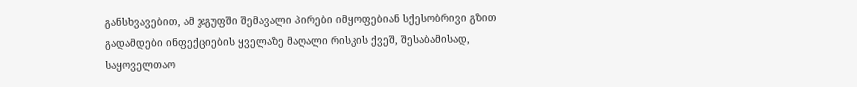განსხვავებით, ამ ჯგუფში შემავალი პირები იმყოფებიან სქესობრივი გზით გადამდები ინფექციების ყველაზე მაღალი რისკის ქვეშ, შესაბამისად, საყოველთაო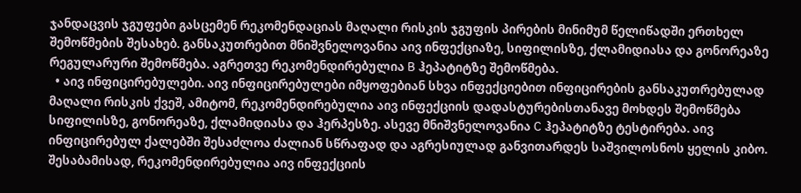ჯანდაცვის ჯგუფები გასცემენ რეკომენდაციას მაღალი რისკის ჯგუფის პირების მინიმუმ წელიწადში ერთხელ შემოწმების შესახებ. განსაკუთრებით მნიშვნელოვანია აივ ინფექციაზე, სიფილისზე, ქლამიდიასა და გონორეაზე რეგულარური შემოწმება. აგრეთვე რეკომენდირებულია B ჰეპატიტზე შემოწმება.
  • აივ ინფიცირებულები. აივ ინფიცირებულები იმყოფებიან სხვა ინფექციებით ინფიცირების განსაკუთრებულად მაღალი რისკის ქვეშ, ამიტომ, რეკომენდირებულია აივ ინფექციის დადასტურებისთანავე მოხდეს შემოწმება სიფილისზე, გონორეაზე, ქლამიდიასა და ჰერპესზე. ასევე მნიშვნელოვანია C ჰეპატიტზე ტესტირება. აივ ინფიცირებულ ქალებში შესაძლოა ძალიან სწრაფად და აგრესიულად განვითარდეს საშვილოსნოს ყელის კიბო. შესაბამისად, რეკომენდირებულია აივ ინფექციის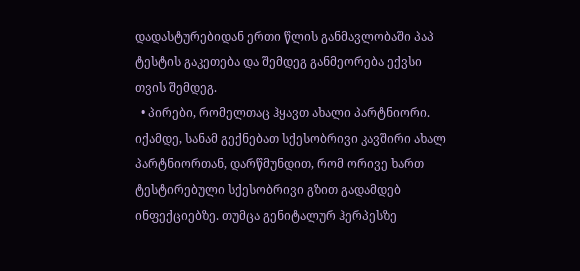დადასტურებიდან ერთი წლის განმავლობაში პაპ ტესტის გაკეთება და შემდეგ განმეორება ექვსი თვის შემდეგ.
  • პირები, რომელთაც ჰყავთ ახალი პარტნიორი. იქამდე, სანამ გექნებათ სქესობრივი კავშირი ახალ პარტნიორთან, დარწმუნდით, რომ ორივე ხართ ტესტირებული სქესობრივი გზით გადამდებ ინფექციებზე. თუმცა გენიტალურ ჰერპესზე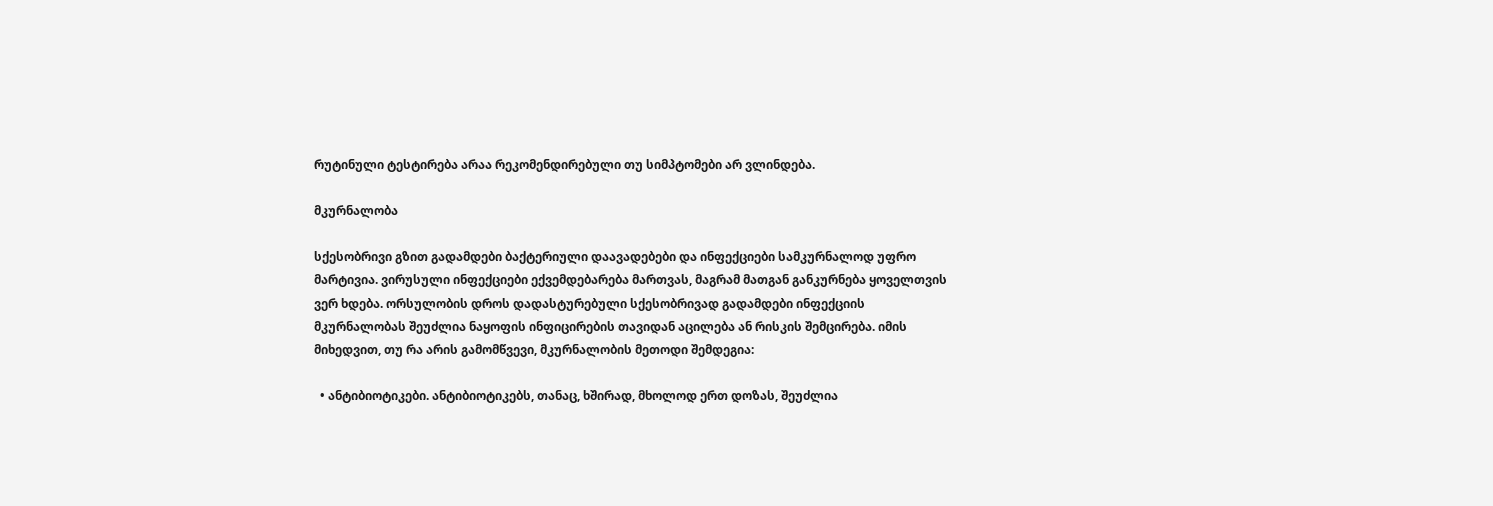რუტინული ტესტირება არაა რეკომენდირებული თუ სიმპტომები არ ვლინდება.

მკურნალობა

სქესობრივი გზით გადამდები ბაქტერიული დაავადებები და ინფექციები სამკურნალოდ უფრო მარტივია. ვირუსული ინფექციები ექვემდებარება მართვას, მაგრამ მათგან განკურნება ყოველთვის ვერ ხდება. ორსულობის დროს დადასტურებული სქესობრივად გადამდები ინფექციის მკურნალობას შეუძლია ნაყოფის ინფიცირების თავიდან აცილება ან რისკის შემცირება. იმის მიხედვით, თუ რა არის გამომწვევი, მკურნალობის მეთოდი შემდეგია:

  • ანტიბიოტიკები. ანტიბიოტიკებს, თანაც, ხშირად, მხოლოდ ერთ დოზას, შეუძლია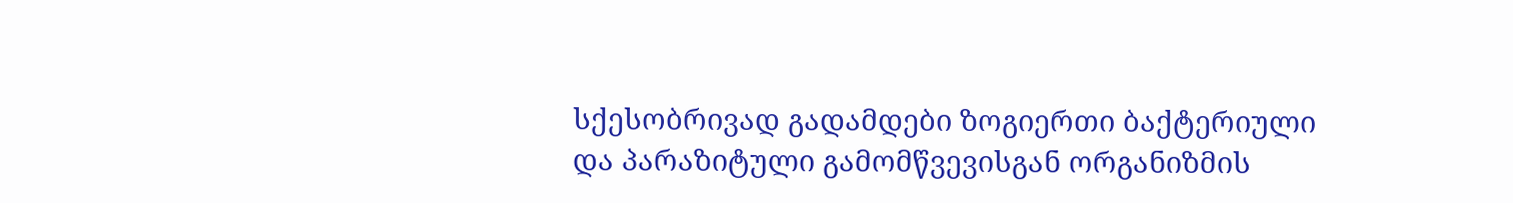სქესობრივად გადამდები ზოგიერთი ბაქტერიული და პარაზიტული გამომწვევისგან ორგანიზმის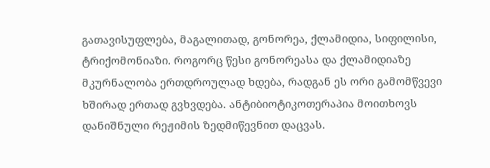გათავისუფლება, მაგალითად, გონორეა, ქლამიდია, სიფილისი, ტრიქომონიაზი. როგორც წესი გონორეასა და ქლამიდიაზე მკურნალობა ერთდროულად ხდება, რადგან ეს ორი გამომწვევი ხშირად ერთად გვხვდება. ანტიბიოტიკოთერაპია მოითხოვს დანიშნული რეჟიმის ზედმიწევნით დაცვას.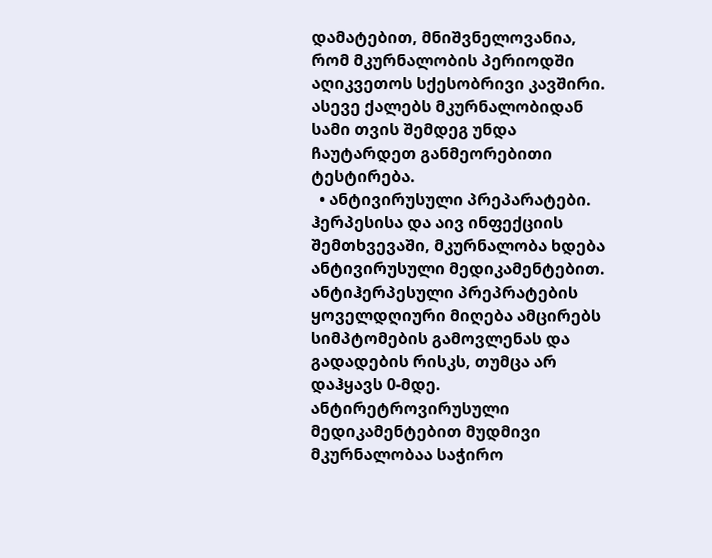დამატებით, მნიშვნელოვანია, რომ მკურნალობის პერიოდში აღიკვეთოს სქესობრივი კავშირი. ასევე ქალებს მკურნალობიდან სამი თვის შემდეგ უნდა ჩაუტარდეთ განმეორებითი ტესტირება.
  • ანტივირუსული პრეპარატები. ჰერპესისა და აივ ინფექციის შემთხვევაში, მკურნალობა ხდება ანტივირუსული მედიკამენტებით. ანტიჰერპესული პრეპრატების ყოველდღიური მიღება ამცირებს სიმპტომების გამოვლენას და გადადების რისკს, თუმცა არ დაჰყავს 0-მდე. ანტირეტროვირუსული მედიკამენტებით მუდმივი მკურნალობაა საჭირო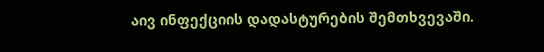აივ ინფექციის დადასტურების შემთხვევაში.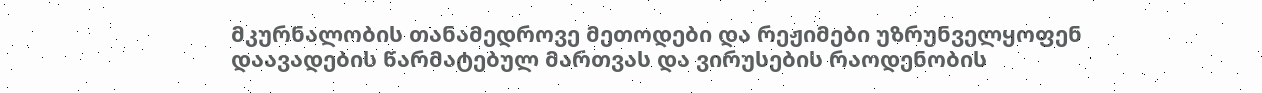მკურნალობის თანამედროვე მეთოდები და რეჟიმები უზრუნველყოფენ დაავადების წარმატებულ მართვას და ვირუსების რაოდენობის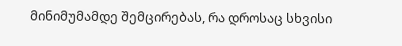მინიმუმამდე შემცირებას, რა დროსაც სხვისი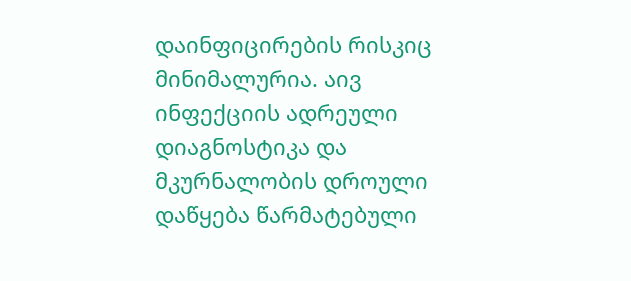დაინფიცირების რისკიც მინიმალურია. აივ ინფექციის ადრეული დიაგნოსტიკა და მკურნალობის დროული დაწყება წარმატებული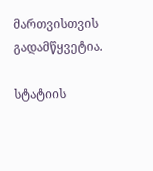მართვისთვის გადამწყვეტია.

სტატიის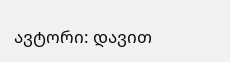ავტორი: დავით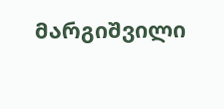მარგიშვილი